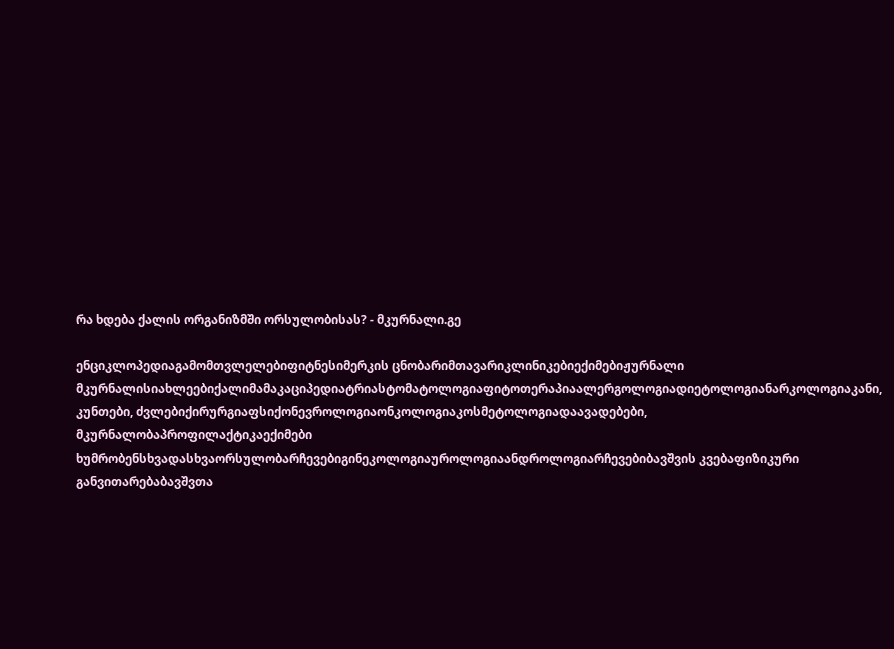რა ხდება ქალის ორგანიზმში ორსულობისას? - მკურნალი.გე

ენციკლოპედიაგამომთვლელებიფიტნესიმერკის ცნობარიმთავარიკლინიკებიექიმებიჟურნალი მკურნალისიახლეებიქალიმამაკაციპედიატრიასტომატოლოგიაფიტოთერაპიაალერგოლოგიადიეტოლოგიანარკოლოგიაკანი, კუნთები, ძვლებიქირურგიაფსიქონევროლოგიაონკოლოგიაკოსმეტოლოგიადაავადებები, მკურნალობაპროფილაქტიკაექიმები ხუმრობენსხვადასხვაორსულობარჩევებიგინეკოლოგიაუროლოგიაანდროლოგიარჩევებიბავშვის კვებაფიზიკური განვითარებაბავშვთა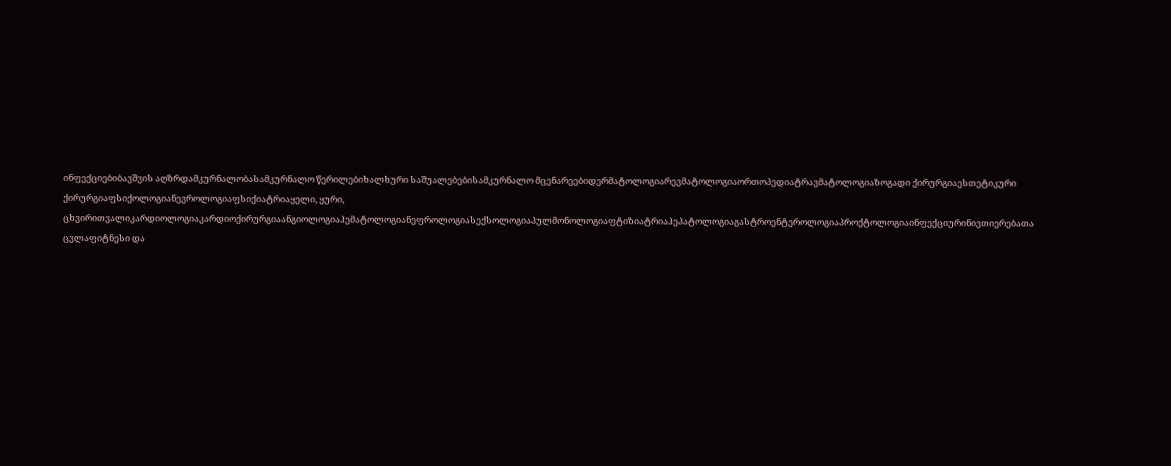ინფექციებიბავშვის აღზრდამკურნალობასამკურნალო წერილებიხალხური საშუალებებისამკურნალო მცენარეებიდერმატოლოგიარევმატოლოგიაორთოპედიატრავმატოლოგიაზოგადი ქირურგიაესთეტიკური ქირურგიაფსიქოლოგიანევროლოგიაფსიქიატრიაყელი, ყური, ცხვირითვალიკარდიოლოგიაკარდიოქირურგიაანგიოლოგიაჰემატოლოგიანეფროლოგიასექსოლოგიაპულმონოლოგიაფტიზიატრიაჰეპატოლოგიაგასტროენტეროლოგიაპროქტოლოგიაინფექციურინივთიერებათა ცვლაფიტნესი და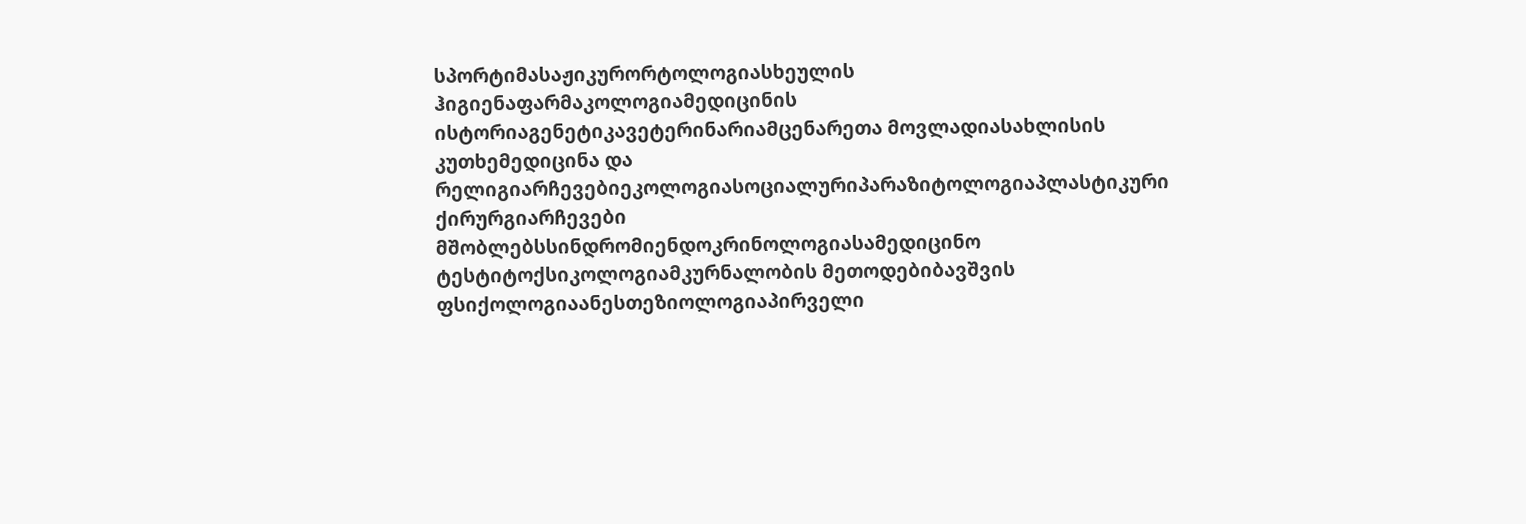სპორტიმასაჟიკურორტოლოგიასხეულის ჰიგიენაფარმაკოლოგიამედიცინის ისტორიაგენეტიკავეტერინარიამცენარეთა მოვლადიასახლისის კუთხემედიცინა და რელიგიარჩევებიეკოლოგიასოციალურიპარაზიტოლოგიაპლასტიკური ქირურგიარჩევები მშობლებსსინდრომიენდოკრინოლოგიასამედიცინო ტესტიტოქსიკოლოგიამკურნალობის მეთოდებიბავშვის ფსიქოლოგიაანესთეზიოლოგიაპირველი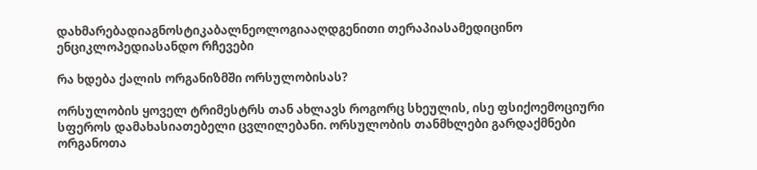დახმარებადიაგნოსტიკაბალნეოლოგიააღდგენითი თერაპიასამედიცინო ენციკლოპედიასანდო რჩევები

რა ხდება ქალის ორგანიზმში ორსულობისას?

ორსულობის ყოველ ტრიმესტრს თან ახლავს როგორც სხეულის, ისე ფსიქოემოციური სფეროს დამახასიათებელი ცვლილებანი. ორსულობის თანმხლები გარდაქმნები ორგანოთა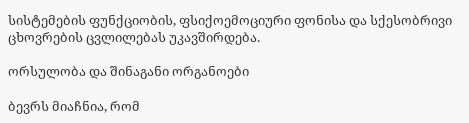სისტემების ფუნქციობის, ფსიქოემოციური ფონისა და სქესობრივი ცხოვრების ცვლილებას უკავშირდება.

ორსულობა და შინაგანი ორგანოები

ბევრს მიაჩნია, რომ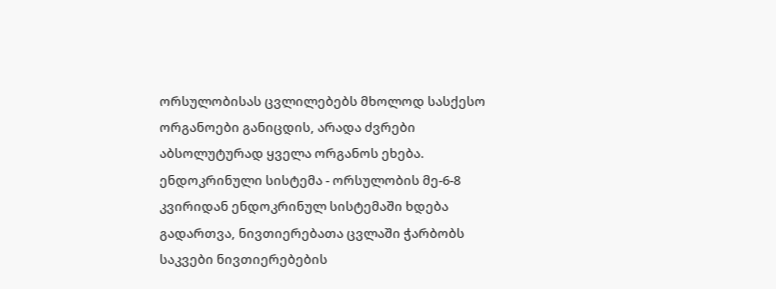ორსულობისას ცვლილებებს მხოლოდ სასქესო ორგანოები განიცდის, არადა ძვრები აბსოლუტურად ყველა ორგანოს ეხება. ენდოკრინული სისტემა - ორსულობის მე-6-8 კვირიდან ენდოკრინულ სისტემაში ხდება გადართვა, ნივთიერებათა ცვლაში ჭარბობს საკვები ნივთიერებების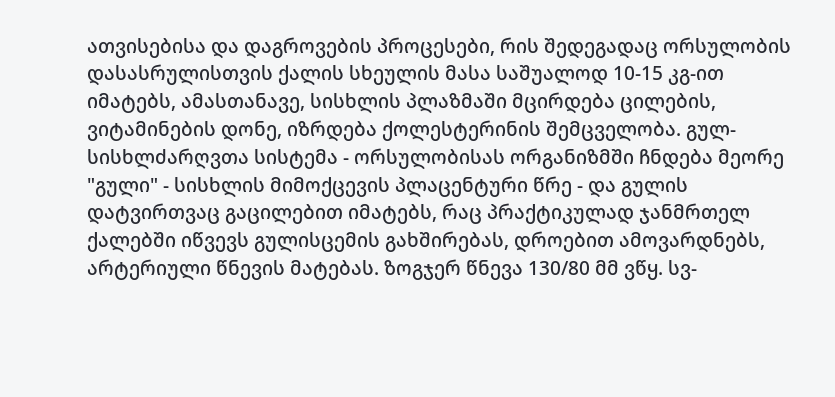ათვისებისა და დაგროვების პროცესები, რის შედეგადაც ორსულობის დასასრულისთვის ქალის სხეულის მასა საშუალოდ 10-15 კგ-ით იმატებს, ამასთანავე, სისხლის პლაზმაში მცირდება ცილების, ვიტამინების დონე, იზრდება ქოლესტერინის შემცველობა. გულ-სისხლძარღვთა სისტემა - ორსულობისას ორგანიზმში ჩნდება მეორე "გული" - სისხლის მიმოქცევის პლაცენტური წრე - და გულის დატვირთვაც გაცილებით იმატებს, რაც პრაქტიკულად ჯანმრთელ ქალებში იწვევს გულისცემის გახშირებას, დროებით ამოვარდნებს, არტერიული წნევის მატებას. ზოგჯერ წნევა 130/80 მმ ვწყ. სვ-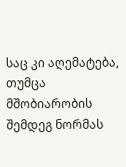საც კი აღემატება, თუმცა მშობიარობის შემდეგ ნორმას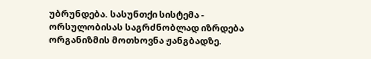უბრუნდება. სასუნთქი სისტემა - ორსულობისას საგრძნობლად იზრდება ორგანიზმის მოთხოვნა ჟანგბადზე.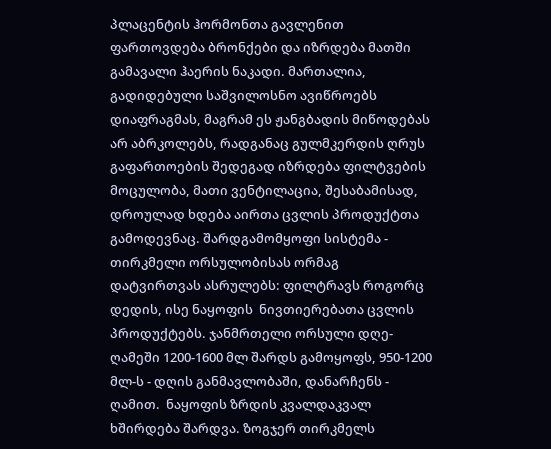პლაცენტის ჰორმონთა გავლენით ფართოვდება ბრონქები და იზრდება მათში გამავალი ჰაერის ნაკადი. მართალია, გადიდებული საშვილოსნო ავიწროებს დიაფრაგმას, მაგრამ ეს ჟანგბადის მიწოდებას არ აბრკოლებს, რადგანაც გულმკერდის ღრუს გაფართოების შედეგად იზრდება ფილტვების მოცულობა, მათი ვენტილაცია, შესაბამისად, დროულად ხდება აირთა ცვლის პროდუქტთა გამოდევნაც. შარდგამომყოფი სისტემა - თირკმელი ორსულობისას ორმაგ დატვირთვას ასრულებს: ფილტრავს როგორც დედის, ისე ნაყოფის  ნივთიერებათა ცვლის პროდუქტებს. ჯანმრთელი ორსული დღე-ღამეში 1200-1600 მლ შარდს გამოყოფს, 950-1200 მლ-ს - დღის განმავლობაში, დანარჩენს - ღამით.  ნაყოფის ზრდის კვალდაკვალ ხშირდება შარდვა. ზოგჯერ თირკმელს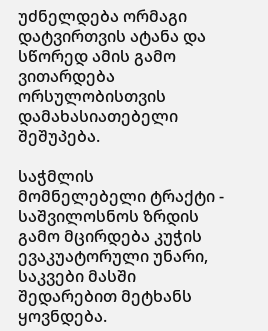უძნელდება ორმაგი დატვირთვის ატანა და სწორედ ამის გამო ვითარდება ორსულობისთვის დამახასიათებელი შეშუპება.

საჭმლის მომნელებელი ტრაქტი - საშვილოსნოს ზრდის გამო მცირდება კუჭის ევაკუატორული უნარი, საკვები მასში შედარებით მეტხანს ყოვნდება.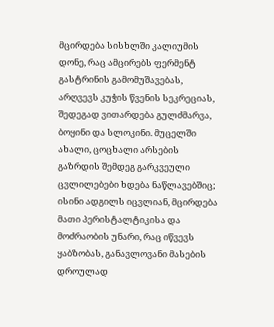მცირდება სისხლში კალიუმის დონე, რაც ამცირებს ფერმენტ გასტრინის გამომუშავებას, არღვევს კუჭის წვენის სეკრეციას, შედეგად ვითარდება გულძმარვა, ბოყინი და სლოკინი. მუცელში ახალი, ცოცხალი არსების გაზრდის შემდეგ გარკვეული ცვლილებები ხდება ნაწლავებშიც; ისინი ადგილს იცვლიან, მცირდება მათი პერისტალტიკისა და მოძრაობის უნარი, რაც იწვევს ყაბზობას, განავლოვანი მასების დროულად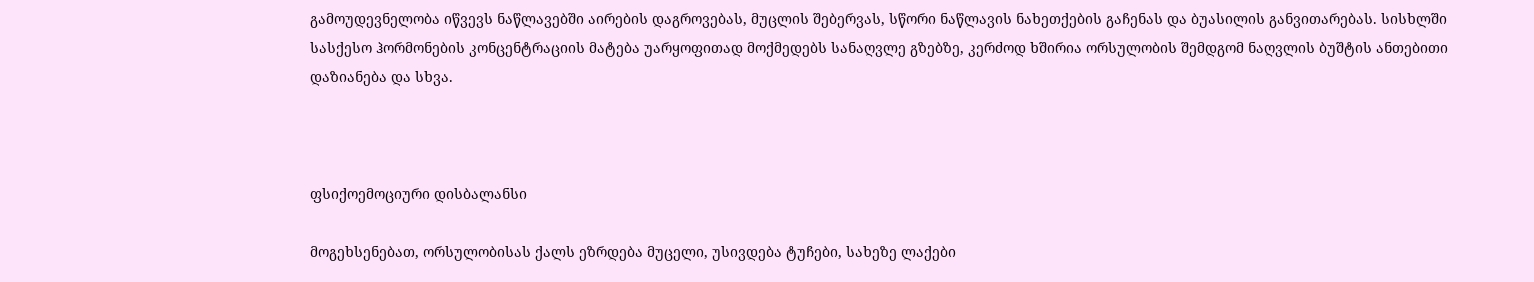გამოუდევნელობა იწვევს ნაწლავებში აირების დაგროვებას, მუცლის შებერვას, სწორი ნაწლავის ნახეთქების გაჩენას და ბუასილის განვითარებას. სისხლში სასქესო ჰორმონების კონცენტრაციის მატება უარყოფითად მოქმედებს სანაღვლე გზებზე, კერძოდ ხშირია ორსულობის შემდგომ ნაღვლის ბუშტის ანთებითი დაზიანება და სხვა.



ფსიქოემოციური დისბალანსი

მოგეხსენებათ, ორსულობისას ქალს ეზრდება მუცელი, უსივდება ტუჩები, სახეზე ლაქები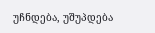უჩნდება, უშუპდება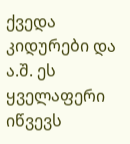ქვედა კიდურები და ა.შ. ეს ყველაფერი იწვევს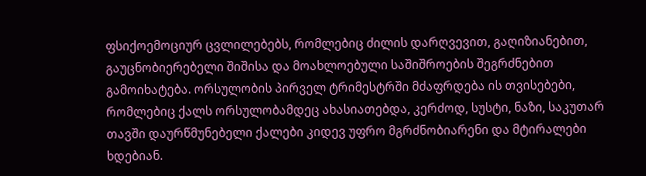ფსიქოემოციურ ცვლილებებს, რომლებიც ძილის დარღვევით, გაღიზიანებით, გაუცნობიერებელი შიშისა და მოახლოებული საშიშროების შეგრძნებით გამოიხატება. ორსულობის პირველ ტრიმესტრში მძაფრდება ის თვისებები, რომლებიც ქალს ორსულობამდეც ახასიათებდა, კერძოდ, სუსტი, ნაზი, საკუთარ თავში დაურწმუნებელი ქალები კიდევ უფრო მგრძნობიარენი და მტირალები ხდებიან.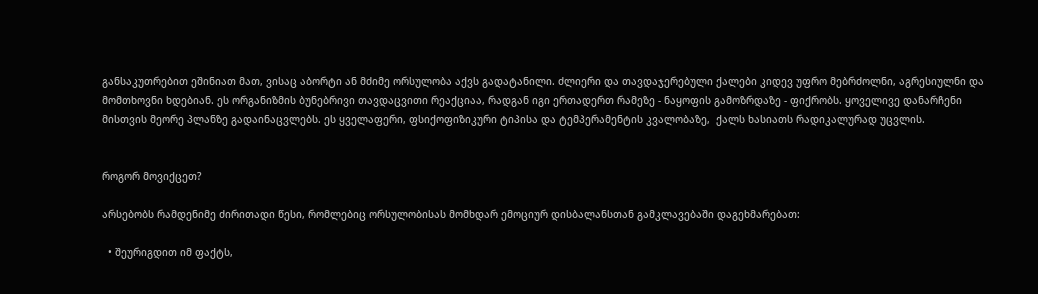განსაკუთრებით ეშინიათ მათ, ვისაც აბორტი ან მძიმე ორსულობა აქვს გადატანილი. ძლიერი და თავდაჯერებული ქალები კიდევ უფრო მებრძოლნი, აგრესიულნი და მომთხოვნი ხდებიან. ეს ორგანიზმის ბუნებრივი თავდაცვითი რეაქციაა, რადგან იგი ერთადერთ რამეზე - ნაყოფის გამოზრდაზე - ფიქრობს. ყოველივე დანარჩენი მისთვის მეორე პლანზე გადაინაცვლებს. ეს ყველაფერი, ფსიქოფიზიკური ტიპისა და ტემპერამენტის კვალობაზე,  ქალს ხასიათს რადიკალურად უცვლის.


როგორ მოვიქცეთ?

არსებობს რამდენიმე ძირითადი წესი, რომლებიც ორსულობისას მომხდარ ემოციურ დისბალანსთან გამკლავებაში დაგეხმარებათ:

  • შეურიგდით იმ ფაქტს,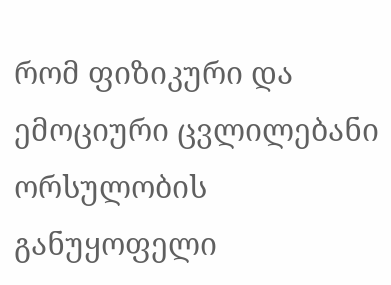რომ ფიზიკური და ემოციური ცვლილებანი ორსულობის განუყოფელი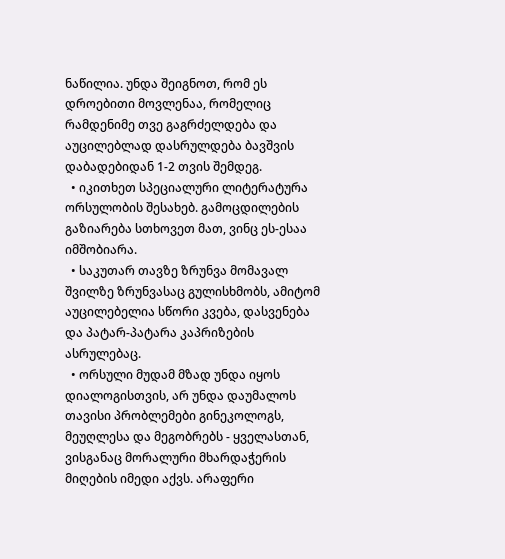ნაწილია. უნდა შეიგნოთ, რომ ეს დროებითი მოვლენაა, რომელიც რამდენიმე თვე გაგრძელდება და აუცილებლად დასრულდება ბავშვის დაბადებიდან 1-2 თვის შემდეგ.
  • იკითხეთ სპეციალური ლიტერატურა ორსულობის შესახებ. გამოცდილების გაზიარება სთხოვეთ მათ, ვინც ეს-ესაა იმშობიარა.
  • საკუთარ თავზე ზრუნვა მომავალ შვილზე ზრუნვასაც გულისხმობს, ამიტომ აუცილებელია სწორი კვება, დასვენება და პატარ-პატარა კაპრიზების ასრულებაც.
  • ორსული მუდამ მზად უნდა იყოს დიალოგისთვის, არ უნდა დაუმალოს თავისი პრობლემები გინეკოლოგს, მეუღლესა და მეგობრებს - ყველასთან, ვისგანაც მორალური მხარდაჭერის მიღების იმედი აქვს. არაფერი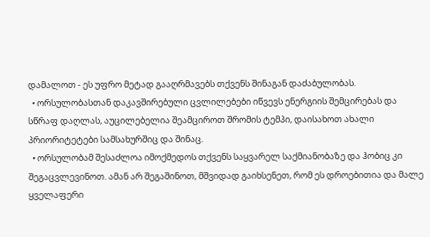დამალოთ - ეს უფრო მეტად გააღრმავებს თქვენს შინაგან დაძაბულობას.
  • ორსულობასთან დაკავშირებული ცვლილებები იწვევს ენერგიის შემცირებას და სწრაფ დაღლას, აუცილებელია შეამციროთ შრომის ტემპი, დაისახოთ ახალი პრიორიტეტები სამსახურშიც და შინაც.
  • ორსულობამ შესაძლოა იმოქმედოს თქვენს საყვარელ საქმიანობაზე და ჰობიც კი შეგაცვლევინოთ. ამან არ შეგაშინოთ, მშვიდად გაიხსენეთ, რომ ეს დროებითია და მალე ყველაფერი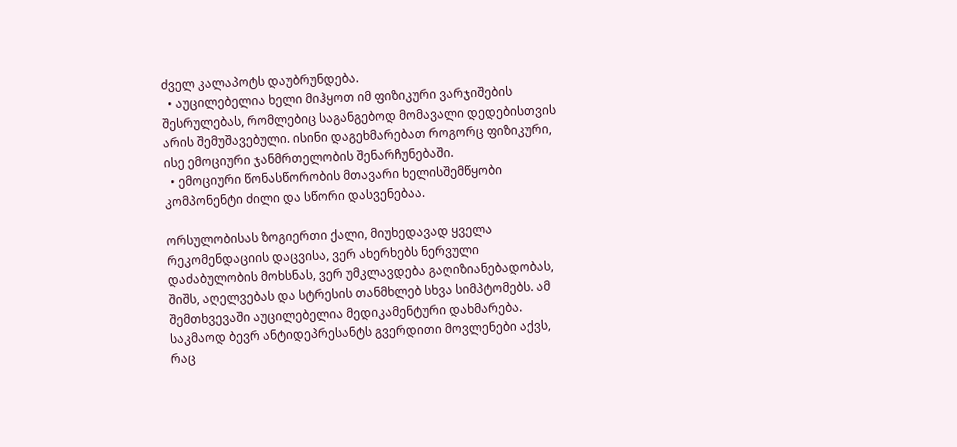ძველ კალაპოტს დაუბრუნდება.
  • აუცილებელია ხელი მიჰყოთ იმ ფიზიკური ვარჯიშების შესრულებას, რომლებიც საგანგებოდ მომავალი დედებისთვის არის შემუშავებული. ისინი დაგეხმარებათ როგორც ფიზიკური, ისე ემოციური ჯანმრთელობის შენარჩუნებაში.
  • ემოციური წონასწორობის მთავარი ხელისშემწყობი კომპონენტი ძილი და სწორი დასვენებაა.

ორსულობისას ზოგიერთი ქალი, მიუხედავად ყველა რეკომენდაციის დაცვისა, ვერ ახერხებს ნერვული დაძაბულობის მოხსნას, ვერ უმკლავდება გაღიზიანებადობას, შიშს, აღელვებას და სტრესის თანმხლებ სხვა სიმპტომებს. ამ შემთხვევაში აუცილებელია მედიკამენტური დახმარება. საკმაოდ ბევრ ანტიდეპრესანტს გვერდითი მოვლენები აქვს, რაც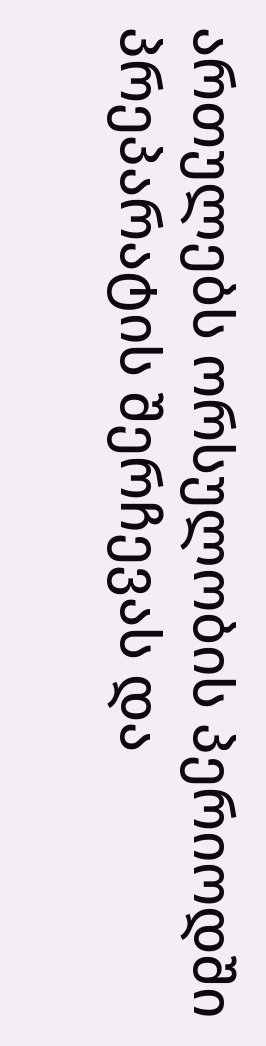ართულებს ორსულობის პერიოდში პრეპარატის შერჩევას და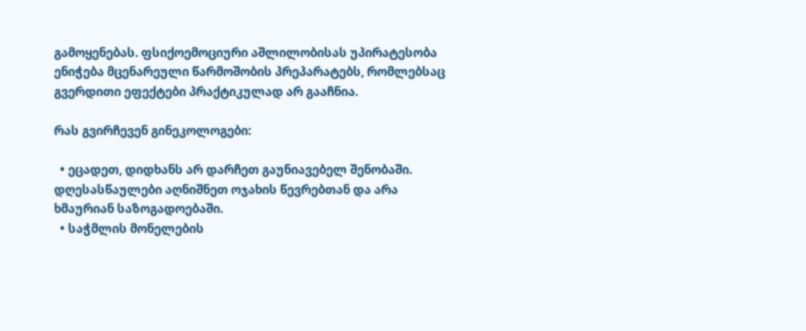გამოყენებას. ფსიქოემოციური აშლილობისას უპირატესობა ენიჭება მცენარეული წარმოშობის პრეპარატებს, რომლებსაც გვერდითი ეფექტები პრაქტიკულად არ გააჩნია.

რას გვირჩევენ გინეკოლოგები:

  • ეცადეთ, დიდხანს არ დარჩეთ გაუნიავებელ შენობაში. დღესასწაულები აღნიშნეთ ოჯახის წევრებთან და არა ხმაურიან საზოგადოებაში.
  • საჭმლის მონელების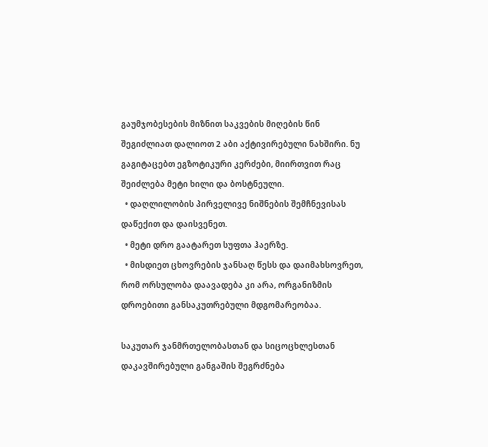გაუმჯობესების მიზნით საკვების მიღების წინ შეგიძლიათ დალიოთ 2 აბი აქტივირებული ნახშირი. ნუ გაგიტაცებთ ეგზოტიკური კერძები, მიირთვით რაც შეიძლება მეტი ხილი და ბოსტნეული.
  • დაღლილობის პირველივე ნიშნების შემჩნევისას დაწექით და დაისვენეთ.
  • მეტი დრო გაატარეთ სუფთა ჰაერზე.
  • მისდიეთ ცხოვრების ჯანსაღ წესს და დაიმახსოვრეთ, რომ ორსულობა დაავადება კი არა, ორგანიზმის დროებითი განსაკუთრებული მდგომარეობაა.

საკუთარ ჯანმრთელობასთან და სიცოცხლესთან დაკავშირებული განგაშის შეგრძნება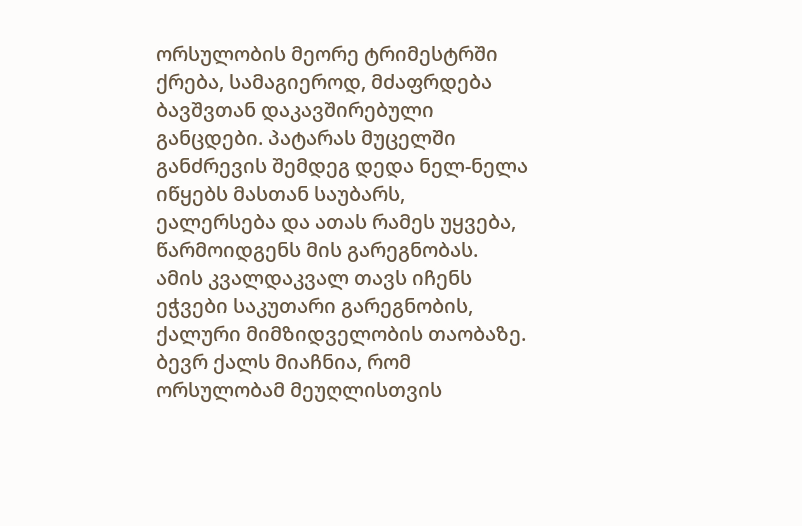ორსულობის მეორე ტრიმესტრში ქრება, სამაგიეროდ, მძაფრდება ბავშვთან დაკავშირებული განცდები. პატარას მუცელში განძრევის შემდეგ დედა ნელ-ნელა იწყებს მასთან საუბარს, ეალერსება და ათას რამეს უყვება, წარმოიდგენს მის გარეგნობას. ამის კვალდაკვალ თავს იჩენს ეჭვები საკუთარი გარეგნობის, ქალური მიმზიდველობის თაობაზე. ბევრ ქალს მიაჩნია, რომ ორსულობამ მეუღლისთვის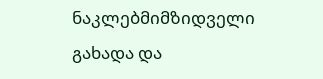ნაკლებმიმზიდველი გახადა და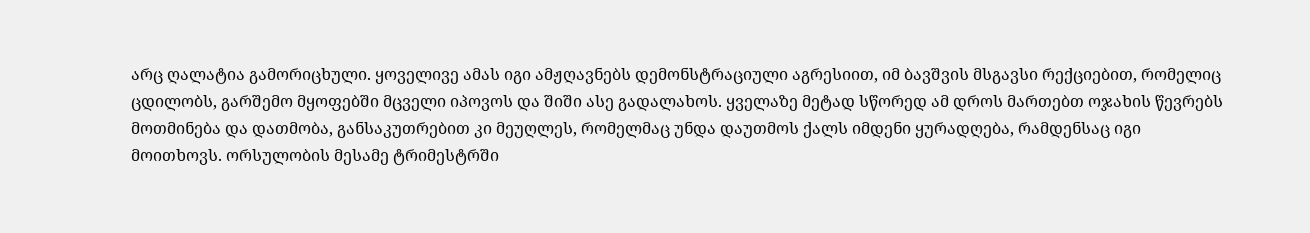არც ღალატია გამორიცხული. ყოველივე ამას იგი ამჟღავნებს დემონსტრაციული აგრესიით, იმ ბავშვის მსგავსი რექციებით, რომელიც ცდილობს, გარშემო მყოფებში მცველი იპოვოს და შიში ასე გადალახოს. ყველაზე მეტად სწორედ ამ დროს მართებთ ოჯახის წევრებს მოთმინება და დათმობა, განსაკუთრებით კი მეუღლეს, რომელმაც უნდა დაუთმოს ქალს იმდენი ყურადღება, რამდენსაც იგი მოითხოვს. ორსულობის მესამე ტრიმესტრში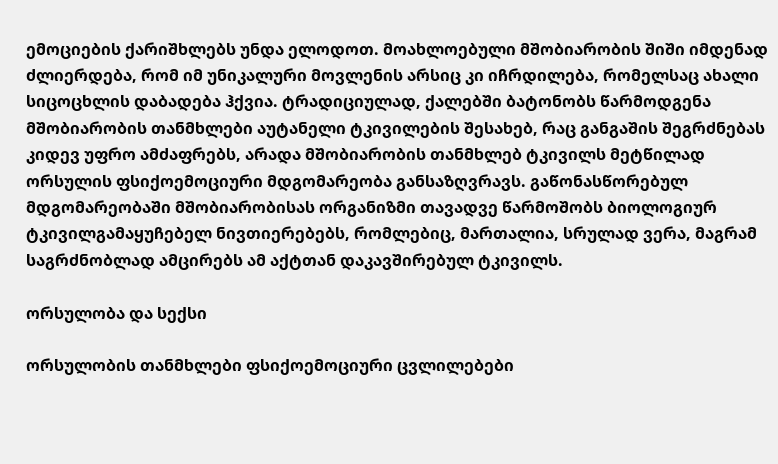ემოციების ქარიშხლებს უნდა ელოდოთ. მოახლოებული მშობიარობის შიში იმდენად ძლიერდება, რომ იმ უნიკალური მოვლენის არსიც კი იჩრდილება, რომელსაც ახალი სიცოცხლის დაბადება ჰქვია. ტრადიციულად, ქალებში ბატონობს წარმოდგენა მშობიარობის თანმხლები აუტანელი ტკივილების შესახებ, რაც განგაშის შეგრძნებას კიდევ უფრო ამძაფრებს, არადა მშობიარობის თანმხლებ ტკივილს მეტწილად ორსულის ფსიქოემოციური მდგომარეობა განსაზღვრავს. გაწონასწორებულ მდგომარეობაში მშობიარობისას ორგანიზმი თავადვე წარმოშობს ბიოლოგიურ ტკივილგამაყუჩებელ ნივთიერებებს, რომლებიც, მართალია, სრულად ვერა, მაგრამ საგრძნობლად ამცირებს ამ აქტთან დაკავშირებულ ტკივილს.

ორსულობა და სექსი

ორსულობის თანმხლები ფსიქოემოციური ცვლილებები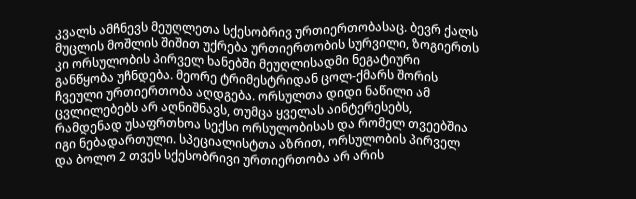კვალს ამჩნევს მეუღლეთა სქესობრივ ურთიერთობასაც. ბევრ ქალს მუცლის მოშლის შიშით უქრება ურთიერთობის სურვილი, ზოგიერთს კი ორსულობის პირველ ხანებში მეუღლისადმი ნეგატიური განწყობა უჩნდება. მეორე ტრიმესტრიდან ცოლ-ქმარს შორის ჩვეული ურთიერთობა აღდგება. ორსულთა დიდი ნაწილი ამ ცვლილებებს არ აღნიშნავს, თუმცა ყველას აინტერესებს, რამდენად უსაფრთხოა სექსი ორსულობისას და რომელ თვეებშია იგი ნებადართული. სპეციალისტთა აზრით, ორსულობის პირველ და ბოლო 2 თვეს სქესობრივი ურთიერთობა არ არის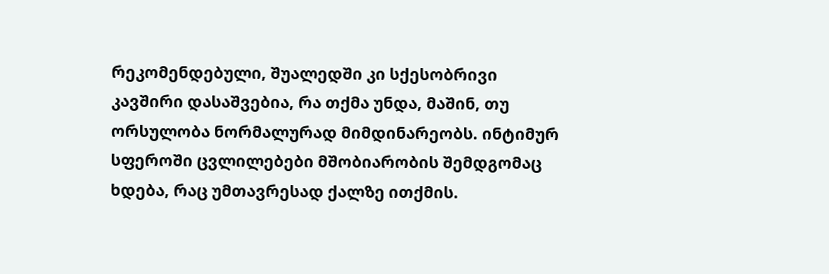რეკომენდებული, შუალედში კი სქესობრივი კავშირი დასაშვებია, რა თქმა უნდა, მაშინ, თუ ორსულობა ნორმალურად მიმდინარეობს. ინტიმურ სფეროში ცვლილებები მშობიარობის შემდგომაც ხდება, რაც უმთავრესად ქალზე ითქმის.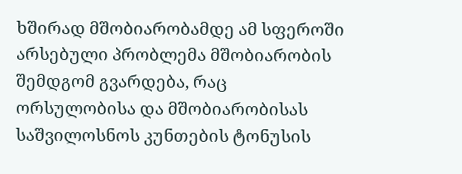ხშირად მშობიარობამდე ამ სფეროში არსებული პრობლემა მშობიარობის შემდგომ გვარდება, რაც ორსულობისა და მშობიარობისას საშვილოსნოს კუნთების ტონუსის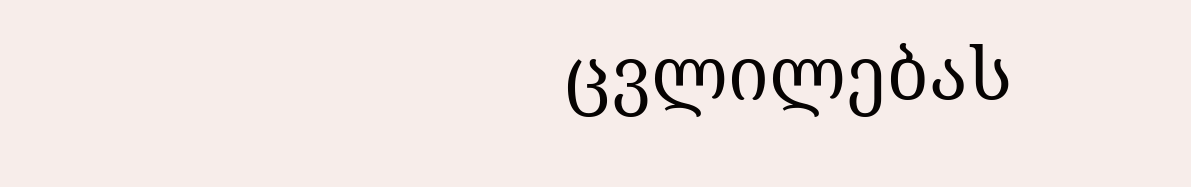ცვლილებას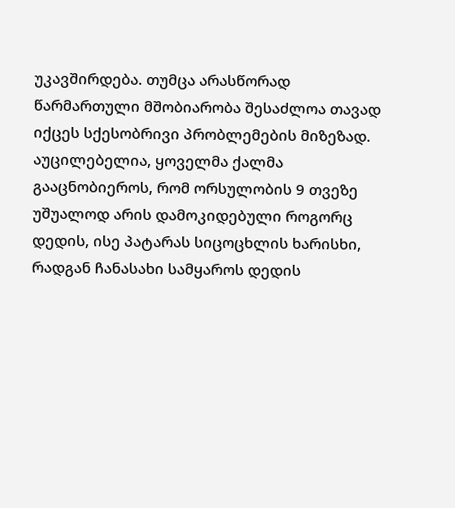უკავშირდება. თუმცა არასწორად წარმართული მშობიარობა შესაძლოა თავად იქცეს სქესობრივი პრობლემების მიზეზად. აუცილებელია, ყოველმა ქალმა გააცნობიეროს, რომ ორსულობის 9 თვეზე უშუალოდ არის დამოკიდებული როგორც დედის, ისე პატარას სიცოცხლის ხარისხი, რადგან ჩანასახი სამყაროს დედის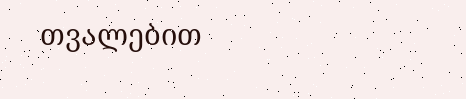თვალებით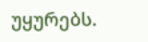უყურებს.